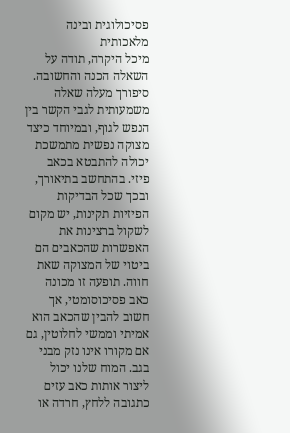פסיכולוגית ובינה מלאכותית
מיכל היקרה, תודה על השאלה הכנה והחשובה. סיפורך מעלה שאלה משמעותית לגבי הקשר בין הנפש לגוף, ובמיוחד כיצד מצוקה נפשית מתמשכת יכולה להתבטא בכאב פיזי. בהתחשב בתיאורך, ובכך שכל הבדיקות הפיזיות תקינות, יש מקום לשקול ברצינות את האפשרות שהכאבים הם ביטוי של המצוקה שאת חווה. תופעה זו מכונה כאב פסיכוסומטי, אך חשוב להבין שהכאב הוא אמיתי וממשי לחלוטין, גם אם מקורו אינו נזק מבני בגב. המוח שלנו יכול ליצור אותות כאב עזים כתגובה ללחץ, חרדה או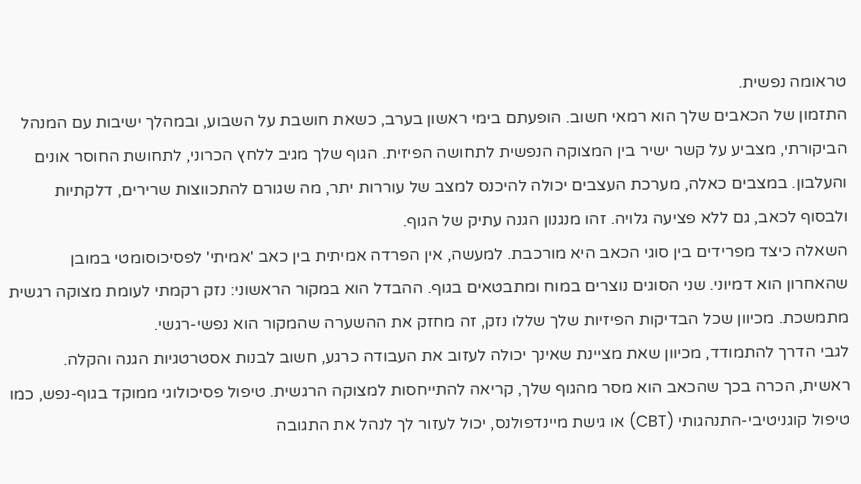טראומה נפשית.
התזמון של הכאבים שלך הוא רמאי חשוב. הופעתם בימי ראשון בערב, כשאת חושבת על השבוע, ובמהלך ישיבות עם המנהל הביקורתי, מצביע על קשר ישיר בין המצוקה הנפשית לתחושה הפיזית. הגוף שלך מגיב ללחץ הכרוני, לתחושת החוסר אונים והעלבון. במצבים כאלה, מערכת העצבים יכולה להיכנס למצב של עוררות יתר, מה שגורם להתכווצות שרירים, דלקתיות ולבסוף לכאב, גם ללא פציעה גלויה. זהו מנגנון הגנה עתיק של הגוף.
השאלה כיצד מפרידים בין סוגי הכאב היא מורכבת. למעשה, אין הפרדה אמיתית בין כאב 'אמיתי' לפסיכוסומטי במובן שהאחרון הוא דמיוני. שני הסוגים נוצרים במוח ומתבטאים בגוף. ההבדל הוא במקור הראשוני: נזק רקמתי לעומת מצוקה רגשית מתמשכת. מכיוון שכל הבדיקות הפיזיות שלך שללו נזק, זה מחזק את ההשערה שהמקור הוא נפשי-רגשי.
לגבי הדרך להתמודד, מכיוון שאת מציינת שאינך יכולה לעזוב את העבודה כרגע, חשוב לבנות אסטרטגיות הגנה והקלה. ראשית, הכרה בכך שהכאב הוא מסר מהגוף שלך, קריאה להתייחסות למצוקה הרגשית. טיפול פסיכולוגי ממוקד בגוף-נפש, כמו טיפול קוגניטיבי-התנהגותי (CBT) או גישת מיינדפולנס, יכול לעזור לך לנהל את התגובה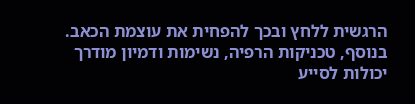הרגשית ללחץ ובכך להפחית את עוצמת הכאב. בנוסף, טכניקות הרפיה, נשימות ודמיון מודרך יכולות לסייע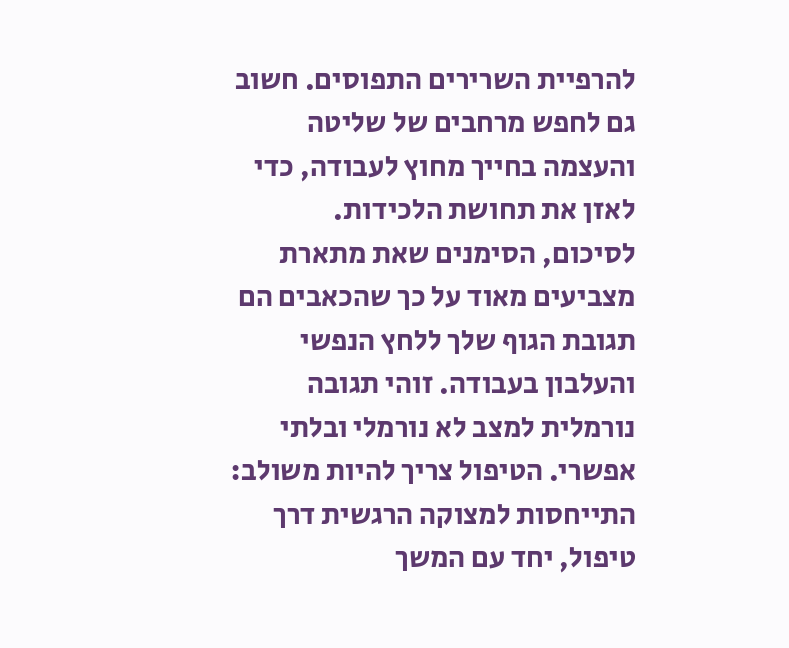להרפיית השרירים התפוסים. חשוב גם לחפש מרחבים של שליטה והעצמה בחייך מחוץ לעבודה, כדי לאזן את תחושת הלכידות.
לסיכום, הסימנים שאת מתארת מצביעים מאוד על כך שהכאבים הם תגובת הגוף שלך ללחץ הנפשי והעלבון בעבודה. זוהי תגובה נורמלית למצב לא נורמלי ובלתי אפשרי. הטיפול צריך להיות משולב: התייחסות למצוקה הרגשית דרך טיפול, יחד עם המשך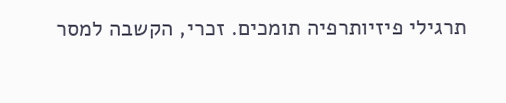תרגילי פיזיותרפיה תומכים. זכרי, הקשבה למסר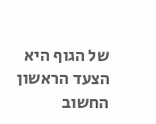של הגוף היא הצעד הראשון החשוב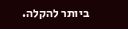ביותר להקלה.